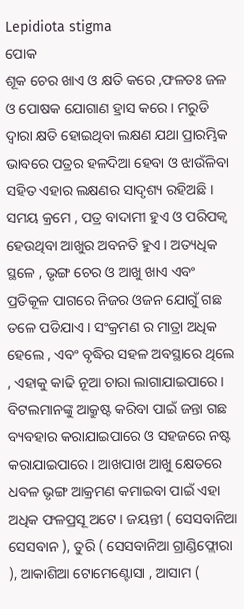Lepidiota stigma
ପୋକ
ଶୂକ ଚେର ଖାଏ ଓ କ୍ଷତି କରେ ,ଫଳତଃ ଜଳ ଓ ପୋଷକ ଯୋଗାଣ ହ୍ରାସ କରେ । ମରୁଡି ଦ୍ଵାରା କ୍ଷତି ହୋଇଥିବା ଲକ୍ଷଣ ଯଥା ପ୍ରାରମ୍ଭିକ ଭାବରେ ପତ୍ରର ହଳଦିଆ ହେବା ଓ ଝାଉଁଳିବା ସହିତ ଏହାର ଲକ୍ଷଣର ସାଦୃଶ୍ୟ ରହିଅଛି । ସମୟ କ୍ରମେ , ପତ୍ର ବାଦାମୀ ହୁଏ ଓ ପରିପକ୍ଵ ହେଉଥିବା ଆଖୁର ଅବନତି ହୁଏ । ଅତ୍ୟଧିକ ସ୍ଥଳେ , ଭୃଙ୍ଗ ଚେର ଓ ଆଖୁ ଖାଏ ଏବଂ ପ୍ରତିକୂଳ ପାଗରେ ନିଜର ଓଜନ ଯୋଗୁଁ ଗଛ ତଳେ ପଡିଯାଏ । ସଂକ୍ରମଣ ର ମାତ୍ରା ଅଧିକ ହେଲେ , ଏବଂ ବୃଦ୍ଧିର ସହଳ ଅବସ୍ଥାରେ ଥିଲେ , ଏହାକୁ କାଢି ନୂଆ ଚାରା ଲାଗାଯାଇପାରେ ।
ବିଟଲମାନଙ୍କୁ ଆକ୍ରୁଷ୍ଟ କରିବା ପାଇଁ ଜନ୍ତା ଗଛ ବ୍ୟବହାର କରାଯାଇପାରେ ଓ ସହଜରେ ନଷ୍ଟ କରାଯାଇପାରେ । ଆଖପାଖ ଆଖୁ କ୍ଷେତରେ ଧବଳ ଭୃଙ୍ଗ ଆକ୍ରମଣ କମାଇବା ପାଇଁ ଏହା ଅଧିକ ଫଳପ୍ରସୂ ଅଟେ । ଜୟନ୍ତୀ ( ସେସବାନିଆ ସେସବାନ ), ତୁରି ( ସେସବାନିଆ ଗ୍ରାଣ୍ଡିଫ୍ଲୋରା ), ଆକାଶିଆ ଟୋମେଣ୍ଟୋସା , ଆସାମ (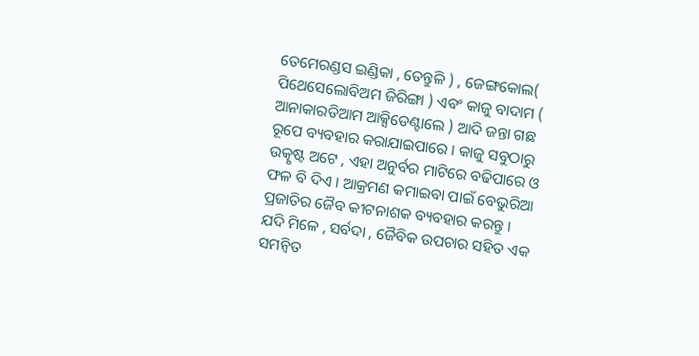ତେମେରଣ୍ଡସ ଇଣ୍ଡିକା , ତେନ୍ତୁଳି ) , ଜେଙ୍ଗକୋଲ( ପିଥେସେଲୋବିଅମ ଜିରିଙ୍ଗା ) ଏବଂ କାଜୁ ବାଦାମ ( ଆନାକାରଡିଆମ ଆକ୍ସିଡେଣ୍ଟାଲେ ) ଆଦି ଜନ୍ତା ଗଛ ରୂପେ ବ୍ୟବହାର କରାଯାଇପାରେ । କାଜୁ ସବୁଠାରୁ ଉତ୍କୃଷ୍ଟ ଅଟେ , ଏହା ଅନୁର୍ବର ମାଟିରେ ବଢିପାରେ ଓ ଫଳ ବି ଦିଏ । ଆକ୍ରମଣ କମାଇବା ପାଇଁ ବେଭୁରିଆ ପ୍ରଜାତିର ଜୈବ କୀଟନାଶକ ବ୍ୟବହାର କରନ୍ତୁ ।
ଯଦି ମିଳେ , ସର୍ବଦା , ଜୈବିକ ଉପଚାର ସହିତ ଏକ ସମନ୍ଵିତ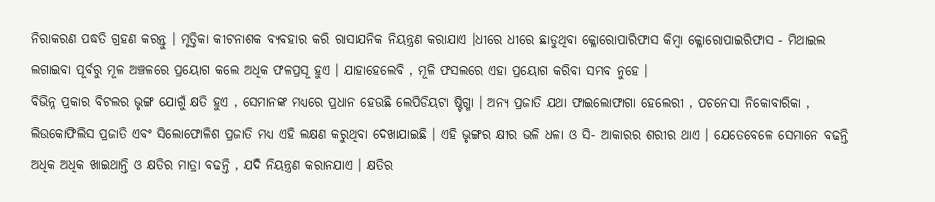ନିରାକରଣ ପଦ୍ଧତି ଗ୍ରହଣ କରନ୍ତୁ । ମୃତ୍ତିକା କୀଟନାଶକ ବ୍ୟବହାର କରି ରାସାଯନିକ ନିୟନ୍ତ୍ରଣ କରାଯାଏ ।ଧୀରେ ଧୀରେ ଛାଡୁଥିବା କ୍ଳୋରୋପାରିଫାସ କିମ୍ବା କ୍ଳୋରୋପାଇରିଫାସ - ମିଥାଇଲ ଲଗାଇବା ପୂର୍ବରୁ ମୂଳ ଅଞ୍ଚଳରେ ପ୍ରୟୋଗ କଲେ ଅଧିକ ଫଳପ୍ରସୂ ହୁଏ । ଯାହାହେଲେବି , ମୂଳି ଫସଲରେ ଏହା ପ୍ରୟୋଗ କରିବା ସମ୍ଭବ ନୁହେ ।
ବିଭିନ୍ନ ପ୍ରକାର ବିଟଲର ଭୃଙ୍ଗ ଯୋଗୁଁ କ୍ଷତି ହୁଏ , ସେମାନଙ୍କ ମଧ୍ୟରେ ପ୍ରଧାନ ହେଉଛି ଲେପିଡିୟଟା ଷ୍ଟିଗ୍ମା । ଅନ୍ୟ ପ୍ରଜାତି ଯଥା ଫାଇଲୋଫାଗା ହେଲେରୀ , ପଚନେସା ନିକୋବାରିକା , ଲିଉକୋଫିଲିସ ପ୍ରଜାତି ଏବଂ ସିଲୋଫୋଳିଶ ପ୍ରଜାତି ମଧ୍ୟ ଏହି ଲକ୍ଷଣ କରୁଥିବା ଦେଖାଯାଇଛି । ଏହି ଭୃଙ୍ଗର କ୍ଷୀର ଭଳି ଧଳା ଓ ସି- ଆକାରର ଶରୀର ଥାଏ । ଯେତେବେଳେ ସେମାନେ ବଢନ୍ତି ଅଧିକ ଅଧିକ ଖାଇଥାନ୍ତି ଓ କ୍ଷତିର ମାତ୍ରା ବଢନ୍ତି , ଯଦି ନିୟନ୍ତ୍ରଣ କରାନଯାଏ । କ୍ଷତିର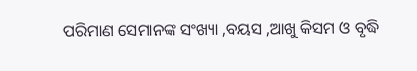ପରିମାଣ ସେମାନଙ୍କ ସଂଖ୍ୟା ,ବୟସ ,ଆଖୁ କିସମ ଓ ବୃଦ୍ଧି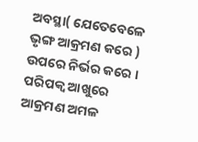ଅବସ୍ଥା( ଯେତେବେଳେ ଭୃଙ୍ଗ ଆକ୍ରମଣ କରେ ) ଉପରେ ନିର୍ଭର କରେ । ପରିପକ୍ଵ ଆଖୁରେ ଆକ୍ରମଣ ଅମଳ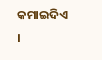କମାଇଦିଏ ।